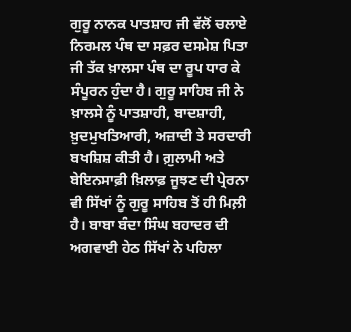ਗੁਰੂ ਨਾਨਕ ਪਾਤਸ਼ਾਹ ਜੀ ਵੱਲੋਂ ਚਲਾਏ ਨਿਰਮਲ ਪੰਥ ਦਾ ਸਫ਼ਰ ਦਸਮੇਸ਼ ਪਿਤਾ ਜੀ ਤੱਕ ਖ਼ਾਲਸਾ ਪੰਥ ਦਾ ਰੂਪ ਧਾਰ ਕੇ ਸੰਪੂਰਨ ਹੁੰਦਾ ਹੈ। ਗੁਰੂ ਸਾਹਿਬ ਜੀ ਨੇ ਖ਼ਾਲਸੇ ਨੂੰ ਪਾਤਸ਼ਾਹੀ, ਬਾਦਸ਼ਾਹੀ, ਖ਼ੁਦਮੁਖਤਿਆਰੀ, ਅਜ਼ਾਦੀ ਤੇ ਸਰਦਾਰੀ ਬਖਸ਼ਿਸ਼ ਕੀਤੀ ਹੈ। ਗ਼ੁਲਾਮੀ ਅਤੇ ਬੇਇਨਸਾਫ਼ੀ ਖ਼ਿਲਾਫ਼ ਜੂਝਣ ਦੀ ਪ੍ਰੇਰਨਾ ਵੀ ਸਿੱਖਾਂ ਨੂੰ ਗੁਰੂ ਸਾਹਿਬ ਤੋਂ ਹੀ ਮਿਲ਼ੀ ਹੈ। ਬਾਬਾ ਬੰਦਾ ਸਿੰਘ ਬਹਾਦਰ ਦੀ ਅਗਵਾਈ ਹੇਠ ਸਿੱਖਾਂ ਨੇ ਪਹਿਲਾ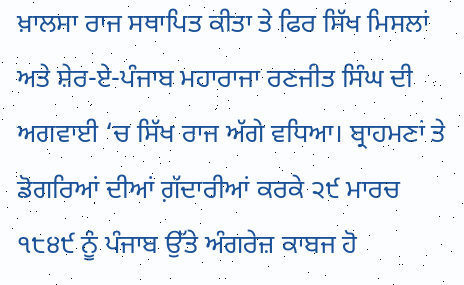ਖ਼ਾਲਸਾ ਰਾਜ ਸਥਾਪਿਤ ਕੀਤਾ ਤੇ ਫਿਰ ਸਿੱਖ ਮਿਸਲਾਂ ਅਤੇ ਸ਼ੇਰ-ਏ-ਪੰਜਾਬ ਮਹਾਰਾਜਾ ਰਣਜੀਤ ਸਿੰਘ ਦੀ ਅਗਵਾਈ ‘ਚ ਸਿੱਖ ਰਾਜ ਅੱਗੇ ਵਧਿਆ। ਬ੍ਰਾਹਮਣਾਂ ਤੇ ਡੋਗਰਿਆਂ ਦੀਆਂ ਗ਼ੱਦਾਰੀਆਂ ਕਰਕੇ ੨੯ ਮਾਰਚ ੧੮੪੯ ਨੂੰ ਪੰਜਾਬ ਉੱਤੇ ਅੰਗਰੇਜ਼ ਕਾਬਜ ਹੋ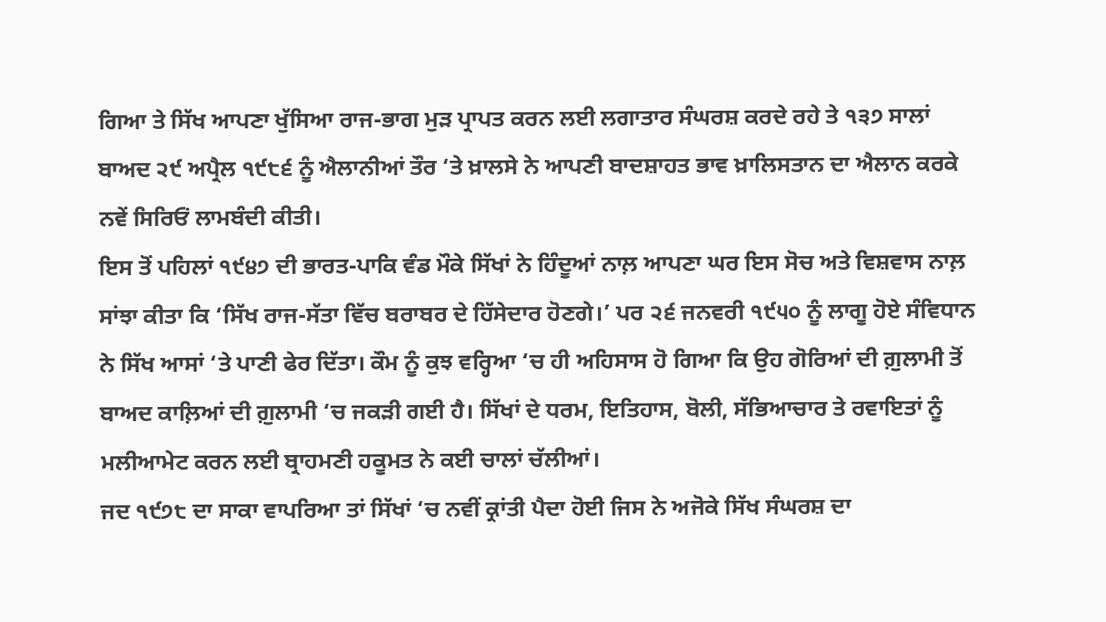ਗਿਆ ਤੇ ਸਿੱਖ ਆਪਣਾ ਖੁੱਸਿਆ ਰਾਜ-ਭਾਗ ਮੁੜ ਪ੍ਰਾਪਤ ਕਰਨ ਲਈ ਲਗਾਤਾਰ ਸੰਘਰਸ਼ ਕਰਦੇ ਰਹੇ ਤੇ ੧੩੭ ਸਾਲਾਂ ਬਾਅਦ ੨੯ ਅਪ੍ਰੈਲ ੧੯੮੬ ਨੂੰ ਐਲਾਨੀਆਂ ਤੌਰ ‘ਤੇ ਖ਼ਾਲਸੇ ਨੇ ਆਪਣੀ ਬਾਦਸ਼ਾਹਤ ਭਾਵ ਖ਼ਾਲਿਸਤਾਨ ਦਾ ਐਲਾਨ ਕਰਕੇ ਨਵੇਂ ਸਿਰਿਓਂ ਲਾਮਬੰਦੀ ਕੀਤੀ।
ਇਸ ਤੋਂ ਪਹਿਲਾਂ ੧੯੪੭ ਦੀ ਭਾਰਤ-ਪਾਕਿ ਵੰਡ ਮੌਕੇ ਸਿੱਖਾਂ ਨੇ ਹਿੰਦੂਆਂ ਨਾਲ਼ ਆਪਣਾ ਘਰ ਇਸ ਸੋਚ ਅਤੇ ਵਿਸ਼ਵਾਸ ਨਾਲ਼ ਸਾਂਝਾ ਕੀਤਾ ਕਿ ‘ਸਿੱਖ ਰਾਜ-ਸੱਤਾ ਵਿੱਚ ਬਰਾਬਰ ਦੇ ਹਿੱਸੇਦਾਰ ਹੋਣਗੇ।’ ਪਰ ੨੬ ਜਨਵਰੀ ੧੯੫੦ ਨੂੰ ਲਾਗੂ ਹੋਏ ਸੰਵਿਧਾਨ ਨੇ ਸਿੱਖ ਆਸਾਂ ‘ਤੇ ਪਾਣੀ ਫੇਰ ਦਿੱਤਾ। ਕੌਮ ਨੂੰ ਕੁਝ ਵਰ੍ਹਿਆ ‘ਚ ਹੀ ਅਹਿਸਾਸ ਹੋ ਗਿਆ ਕਿ ਉਹ ਗੋਰਿਆਂ ਦੀ ਗ਼ੁਲਾਮੀ ਤੋਂ ਬਾਅਦ ਕਾਲ਼ਿਆਂ ਦੀ ਗ਼ੁਲਾਮੀ ‘ਚ ਜਕੜੀ ਗਈ ਹੈ। ਸਿੱਖਾਂ ਦੇ ਧਰਮ, ਇਤਿਹਾਸ, ਬੋਲੀ, ਸੱਭਿਆਚਾਰ ਤੇ ਰਵਾਇਤਾਂ ਨੂੰ ਮਲੀਆਮੇਟ ਕਰਨ ਲਈ ਬ੍ਰਾਹਮਣੀ ਹਕੂਮਤ ਨੇ ਕਈ ਚਾਲਾਂ ਚੱਲੀਆਂ।
ਜਦ ੧੯੭੮ ਦਾ ਸਾਕਾ ਵਾਪਰਿਆ ਤਾਂ ਸਿੱਖਾਂ ‘ਚ ਨਵੀਂ ਕ੍ਰਾਂਤੀ ਪੈਦਾ ਹੋਈ ਜਿਸ ਨੇ ਅਜੋਕੇ ਸਿੱਖ ਸੰਘਰਸ਼ ਦਾ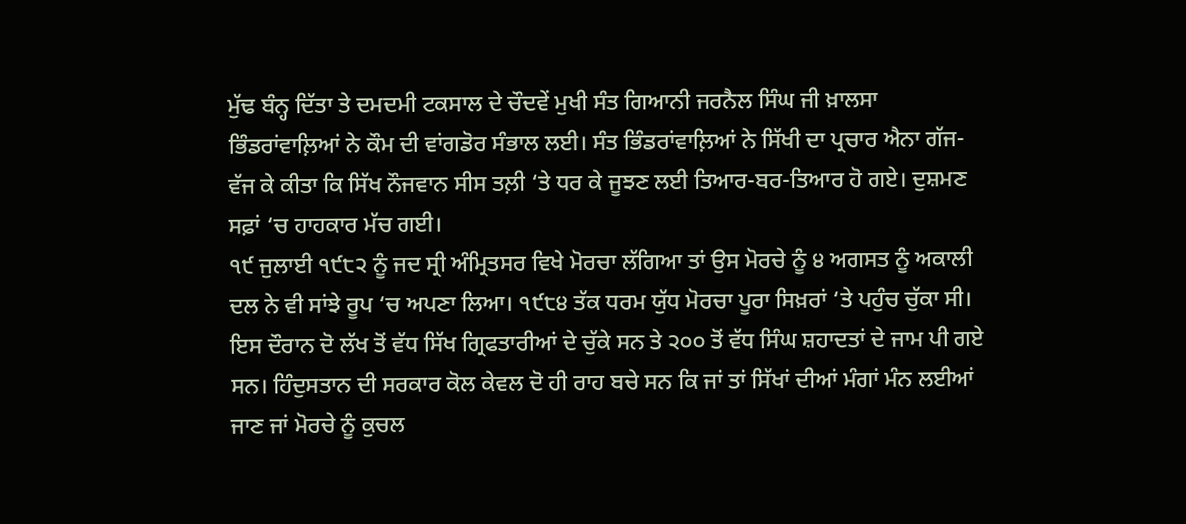ਮੁੱਢ ਬੰਨ੍ਹ ਦਿੱਤਾ ਤੇ ਦਮਦਮੀ ਟਕਸਾਲ ਦੇ ਚੌਦਵੇਂ ਮੁਖੀ ਸੰਤ ਗਿਆਨੀ ਜਰਨੈਲ ਸਿੰਘ ਜੀ ਖ਼ਾਲਸਾ ਭਿੰਡਰਾਂਵਾਲ਼ਿਆਂ ਨੇ ਕੌਮ ਦੀ ਵਾਂਗਡੋਰ ਸੰਭਾਲ ਲਈ। ਸੰਤ ਭਿੰਡਰਾਂਵਾਲ਼ਿਆਂ ਨੇ ਸਿੱਖੀ ਦਾ ਪ੍ਰਚਾਰ ਐਨਾ ਗੱਜ-ਵੱਜ ਕੇ ਕੀਤਾ ਕਿ ਸਿੱਖ ਨੌਜਵਾਨ ਸੀਸ ਤਲ਼ੀ ‘ਤੇ ਧਰ ਕੇ ਜੂਝਣ ਲਈ ਤਿਆਰ-ਬਰ-ਤਿਆਰ ਹੋ ਗਏ। ਦੁਸ਼ਮਣ ਸਫ਼ਾਂ ‘ਚ ਹਾਹਕਾਰ ਮੱਚ ਗਈ।
੧੯ ਜੁਲਾਈ ੧੯੮੨ ਨੂੰ ਜਦ ਸ੍ਰੀ ਅੰਮ੍ਰਿਤਸਰ ਵਿਖੇ ਮੋਰਚਾ ਲੱਗਿਆ ਤਾਂ ਉਸ ਮੋਰਚੇ ਨੂੰ ੪ ਅਗਸਤ ਨੂੰ ਅਕਾਲੀ ਦਲ ਨੇ ਵੀ ਸਾਂਝੇ ਰੂਪ ‘ਚ ਅਪਣਾ ਲਿਆ। ੧੯੮੪ ਤੱਕ ਧਰਮ ਯੁੱਧ ਮੋਰਚਾ ਪੂਰਾ ਸਿਖ਼ਰਾਂ ‘ਤੇ ਪਹੁੰਚ ਚੁੱਕਾ ਸੀ। ਇਸ ਦੌਰਾਨ ਦੋ ਲੱਖ ਤੋਂ ਵੱਧ ਸਿੱਖ ਗ੍ਰਿਫਤਾਰੀਆਂ ਦੇ ਚੁੱਕੇ ਸਨ ਤੇ ੨੦੦ ਤੋਂ ਵੱਧ ਸਿੰਘ ਸ਼ਹਾਦਤਾਂ ਦੇ ਜਾਮ ਪੀ ਗਏ ਸਨ। ਹਿੰਦੁਸਤਾਨ ਦੀ ਸਰਕਾਰ ਕੋਲ ਕੇਵਲ ਦੋ ਹੀ ਰਾਹ ਬਚੇ ਸਨ ਕਿ ਜਾਂ ਤਾਂ ਸਿੱਖਾਂ ਦੀਆਂ ਮੰਗਾਂ ਮੰਨ ਲਈਆਂ ਜਾਣ ਜਾਂ ਮੋਰਚੇ ਨੂੰ ਕੁਚਲ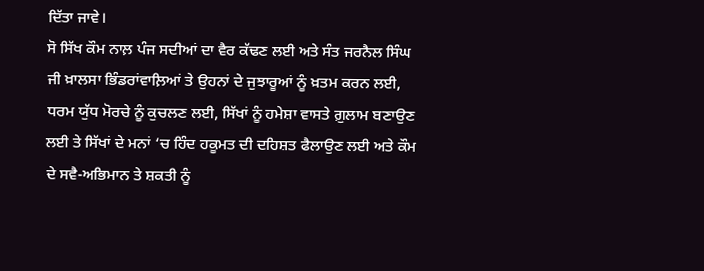ਦਿੱਤਾ ਜਾਵੇ।
ਸੋ ਸਿੱਖ ਕੌਮ ਨਾਲ਼ ਪੰਜ ਸਦੀਆਂ ਦਾ ਵੈਰ ਕੱਢਣ ਲਈ ਅਤੇ ਸੰਤ ਜਰਨੈਲ ਸਿੰਘ ਜੀ ਖ਼ਾਲਸਾ ਭਿੰਡਰਾਂਵਾਲ਼ਿਆਂ ਤੇ ਉਹਨਾਂ ਦੇ ਜੁਝਾਰੂਆਂ ਨੂੰ ਖ਼ਤਮ ਕਰਨ ਲਈ, ਧਰਮ ਯੁੱਧ ਮੋਰਚੇ ਨੂੰ ਕੁਚਲਣ ਲਈ, ਸਿੱਖਾਂ ਨੂੰ ਹਮੇਸ਼ਾ ਵਾਸਤੇ ਗ਼ੁਲਾਮ ਬਣਾਉਣ ਲਈ ਤੇ ਸਿੱਖਾਂ ਦੇ ਮਨਾਂ ‘ਚ ਹਿੰਦ ਹਕੂਮਤ ਦੀ ਦਹਿਸ਼ਤ ਫੈਲਾਉਣ ਲਈ ਅਤੇ ਕੌਮ ਦੇ ਸਵੈ-ਅਭਿਮਾਨ ਤੇ ਸ਼ਕਤੀ ਨੂੰ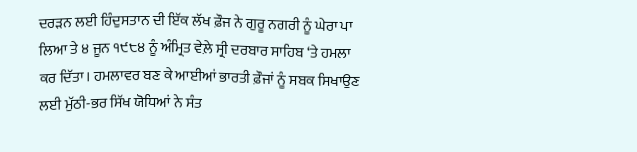ਦਰੜਨ ਲਈ ਹਿੰਦੁਸਤਾਨ ਦੀ ਇੱਕ ਲੱਖ ਫ਼ੌਜ ਨੇ ਗੁਰੂ ਨਗਰੀ ਨੂੰ ਘੇਰਾ ਪਾ ਲਿਆ ਤੇ ੪ ਜੂਨ ੧੯੮੪ ਨੂੰ ਅੰਮ੍ਰਿਤ ਵੇਲ਼ੇ ਸ੍ਰੀ ਦਰਬਾਰ ਸਾਹਿਬ ‘ਤੇ ਹਮਲਾ ਕਰ ਦਿੱਤਾ। ਹਮਲਾਵਰ ਬਣ ਕੇ ਆਈਆਂ ਭਾਰਤੀ ਫ਼ੌਜਾਂ ਨੂੰ ਸਬਕ ਸਿਖਾਉਣ ਲਈ ਮੁੱਠੀ-ਭਰ ਸਿੱਖ ਯੋਧਿਆਂ ਨੇ ਸੰਤ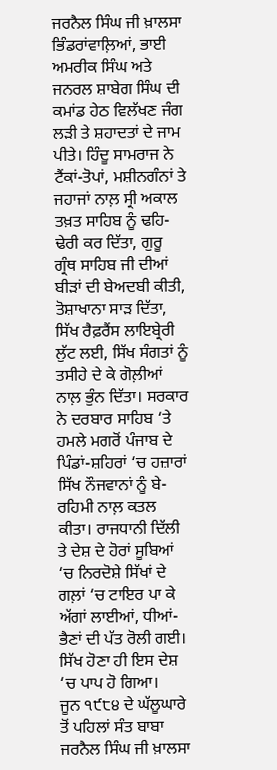ਜਰਨੈਲ ਸਿੰਘ ਜੀ ਖ਼ਾਲਸਾ ਭਿੰਡਰਾਂਵਾਲ਼ਿਆਂ, ਭਾਈ ਅਮਰੀਕ ਸਿੰਘ ਅਤੇ ਜਨਰਲ ਸ਼ਾਬੇਗ ਸਿੰਘ ਦੀ ਕਮਾਂਡ ਹੇਠ ਵਿਲੱਖਣ ਜੰਗ ਲੜੀ ਤੇ ਸ਼ਹਾਦਤਾਂ ਦੇ ਜਾਮ ਪੀਤੇ। ਹਿੰਦੂ ਸਾਮਰਾਜ ਨੇ ਟੈਂਕਾਂ-ਤੋਪਾਂ, ਮਸ਼ੀਨਗੰਨਾਂ ਤੇ ਜਹਾਜਾਂ ਨਾਲ਼ ਸ੍ਰੀ ਅਕਾਲ ਤਖ਼ਤ ਸਾਹਿਬ ਨੂੰ ਢਹਿ-ਢੇਰੀ ਕਰ ਦਿੱਤਾ, ਗੁਰੂ ਗ੍ਰੰਥ ਸਾਹਿਬ ਜੀ ਦੀਆਂ ਬੀੜਾਂ ਦੀ ਬੇਅਦਬੀ ਕੀਤੀ, ਤੋਸ਼ਾਖਾਨਾ ਸਾੜ ਦਿੱਤਾ, ਸਿੱਖ ਰੈਫ਼ਰੈਂਸ ਲਾਇਬ੍ਰੇਰੀ ਲੁੱਟ ਲਈ, ਸਿੱਖ ਸੰਗਤਾਂ ਨੂੰ ਤਸੀਹੇ ਦੇ ਕੇ ਗੋਲ਼ੀਆਂ ਨਾਲ਼ ਭੁੰਨ ਦਿੱਤਾ। ਸਰਕਾਰ ਨੇ ਦਰਬਾਰ ਸਾਹਿਬ ‘ਤੇ ਹਮਲੇ ਮਗਰੋਂ ਪੰਜਾਬ ਦੇ ਪਿੰਡਾਂ-ਸ਼ਹਿਰਾਂ ‘ਚ ਹਜ਼ਾਰਾਂ ਸਿੱਖ ਨੌਜਵਾਨਾਂ ਨੂੰ ਬੇ-ਰਹਿਮੀ ਨਾਲ਼ ਕਤਲ ਕੀਤਾ। ਰਾਜਧਾਨੀ ਦਿੱਲੀ ਤੇ ਦੇਸ਼ ਦੇ ਹੋਰਾਂ ਸੂਬਿਆਂ ‘ਚ ਨਿਰਦੋਸ਼ੇ ਸਿੱਖਾਂ ਦੇ ਗਲ਼ਾਂ ‘ਚ ਟਾਇਰ ਪਾ ਕੇ ਅੱਗਾਂ ਲਾਈਆਂ, ਧੀਆਂ-ਭੈਣਾਂ ਦੀ ਪੱਤ ਰੋਲੀ ਗਈ। ਸਿੱਖ ਹੋਣਾ ਹੀ ਇਸ ਦੇਸ਼ ‘ਚ ਪਾਪ ਹੋ ਗਿਆ।
ਜੂਨ ੧੯੮੪ ਦੇ ਘੱਲੂਘਾਰੇ ਤੋਂ ਪਹਿਲਾਂ ਸੰਤ ਬਾਬਾ ਜਰਨੈਲ ਸਿੰਘ ਜੀ ਖ਼ਾਲਸਾ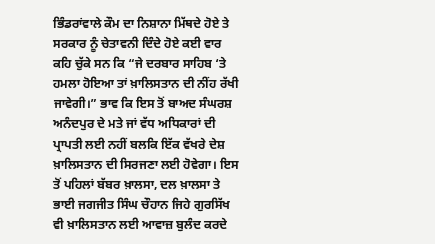ਭਿੰਡਰਾਂਵਾਲੇ ਕੌਮ ਦਾ ਨਿਸ਼ਾਨਾ ਮਿੱਥਦੇ ਹੋਏ ਤੇ ਸਰਕਾਰ ਨੂੰ ਚੇਤਾਵਨੀ ਦਿੰਦੇ ਹੋਏ ਕਈ ਵਾਰ ਕਹਿ ਚੁੱਕੇ ਸਨ ਕਿ “ਜੇ ਦਰਬਾਰ ਸਾਹਿਬ ‘ਤੇ ਹਮਲਾ ਹੋਇਆ ਤਾਂ ਖ਼ਾਲਿਸਤਾਨ ਦੀ ਨੀਂਹ ਰੱਖੀ ਜਾਵੇਗੀ।” ਭਾਵ ਕਿ ਇਸ ਤੋਂ ਬਾਅਦ ਸੰਘਰਸ਼ ਅਨੰਦਪੁਰ ਦੇ ਮਤੇ ਜਾਂ ਵੱਧ ਅਧਿਕਾਰਾਂ ਦੀ ਪ੍ਰਾਪਤੀ ਲਈ ਨਹੀਂ ਬਲਕਿ ਇੱਕ ਵੱਖਰੇ ਦੇਸ਼ ਖ਼ਾਲਿਸਤਾਨ ਦੀ ਸਿਰਜਣਾ ਲਈ ਹੋਵੇਗਾ। ਇਸ ਤੋਂ ਪਹਿਲਾਂ ਬੱਬਰ ਖ਼ਾਲਸਾ, ਦਲ ਖ਼ਾਲਸਾ ਤੇ ਭਾਈ ਜਗਜੀਤ ਸਿੰਘ ਚੌਹਾਨ ਜਿਹੇ ਗੁਰਸਿੱਖ ਵੀ ਖ਼ਾਲਿਸਤਾਨ ਲਈ ਆਵਾਜ਼ ਬੁਲੰਦ ਕਰਦੇ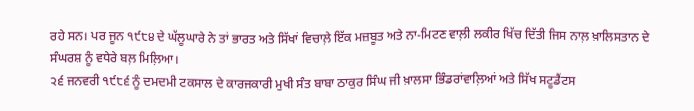ਰਹੇ ਸਨ। ਪਰ ਜੂਨ ੧੯੮੪ ਦੇ ਘੱਲੂਘਾਰੇ ਨੇ ਤਾਂ ਭਾਰਤ ਅਤੇ ਸਿੱਖਾਂ ਵਿਚਾਲ਼ੇ ਇੱਕ ਮਜ਼ਬੂਤ ਅਤੇ ਨਾ-ਮਿਟਣ ਵਾਲ਼ੀ ਲਕੀਰ ਖਿੱਚ ਦਿੱਤੀ ਜਿਸ ਨਾਲ਼ ਖ਼ਾਲਿਸਤਾਨ ਦੇ ਸੰਘਰਸ਼ ਨੂੰ ਵਧੇਰੇ ਬਲ਼ ਮਿਲ਼ਿਆ।
੨੬ ਜਨਵਰੀ ੧੯੮੬ ਨੂੰ ਦਮਦਮੀ ਟਕਸਾਲ ਦੇ ਕਾਰਜਕਾਰੀ ਮੁਖੀ ਸੰਤ ਬਾਬਾ ਠਾਕੁਰ ਸਿੰਘ ਜੀ ਖ਼ਾਲਸਾ ਭਿੰਡਰਾਂਵਾਲ਼ਿਆਂ ਅਤੇ ਸਿੱਖ ਸਟੂਡੈਂਟਸ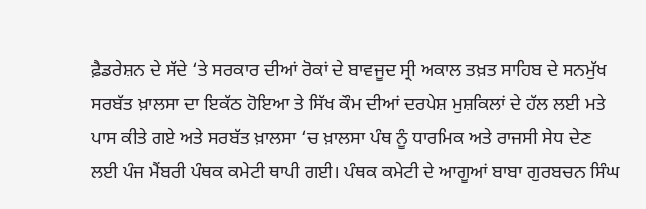ਫ਼ੈਡਰੇਸ਼ਨ ਦੇ ਸੱਦੇ ‘ਤੇ ਸਰਕਾਰ ਦੀਆਂ ਰੋਕਾਂ ਦੇ ਬਾਵਜੂਦ ਸ੍ਰੀ ਅਕਾਲ ਤਖ਼ਤ ਸਾਹਿਬ ਦੇ ਸਨਮੁੱਖ ਸਰਬੱਤ ਖ਼ਾਲਸਾ ਦਾ ਇਕੱਠ ਹੋਇਆ ਤੇ ਸਿੱਖ ਕੌਮ ਦੀਆਂ ਦਰਪੇਸ਼ ਮੁਸ਼ਕਿਲਾਂ ਦੇ ਹੱਲ ਲਈ ਮਤੇ ਪਾਸ ਕੀਤੇ ਗਏ ਅਤੇ ਸਰਬੱਤ ਖ਼ਾਲਸਾ ‘ਚ ਖ਼ਾਲਸਾ ਪੰਥ ਨੂੰ ਧਾਰਮਿਕ ਅਤੇ ਰਾਜਸੀ ਸੇਧ ਦੇਣ ਲਈ ਪੰਜ ਮੈਂਬਰੀ ਪੰਥਕ ਕਮੇਟੀ ਥਾਪੀ ਗਈ। ਪੰਥਕ ਕਮੇਟੀ ਦੇ ਆਗੂਆਂ ਬਾਬਾ ਗੁਰਬਚਨ ਸਿੰਘ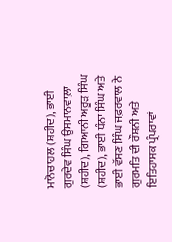ਮਾਨੋਚਾਹਲ (ਸ਼ਹੀਦ), ਭਾਈ ਗੁਰਦੇਵ ਸਿੰਘ ਉਸਮਾਨਵਾਲ਼ਾ (ਸ਼ਹੀਦ), ਗਿਆਨੀ ਅਰੂੜ ਸਿੰਘ (ਸ਼ਹੀਦ), ਭਾਈ ਧੰਨਾ ਸਿੰਘ ਅਤੇ ਭਾਈ ਵੱਸਣ ਸਿੰਘ ਜਫ਼ਰਵਾਲ ਨੇ ਗੁਰਮਤਿ ਦੀ ਰੌਸ਼ਨੀ ਅਤੇ ਇਤਿਹਾਸਕ ਪ੍ਰੰਪਰਾਵਾਂ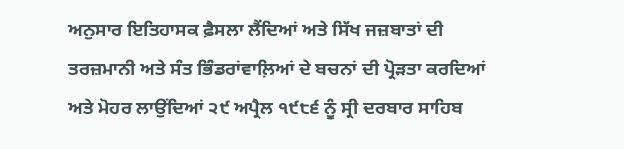ਅਨੁਸਾਰ ਇਤਿਹਾਸਕ ਫ਼ੈਸਲਾ ਲੈਂਦਿਆਂ ਅਤੇ ਸਿੱਖ ਜਜ਼ਬਾਤਾਂ ਦੀ ਤਰਜ਼ਮਾਨੀ ਅਤੇ ਸੰਤ ਭਿੰਡਰਾਂਵਾਲ਼ਿਆਂ ਦੇ ਬਚਨਾਂ ਦੀ ਪ੍ਰੋੜਤਾ ਕਰਦਿਆਂ ਅਤੇ ਮੋਹਰ ਲਾਉਂਦਿਆਂ ੨੯ ਅਪ੍ਰੈਲ ੧੯੮੬ ਨੂੰ ਸ੍ਰੀ ਦਰਬਾਰ ਸਾਹਿਬ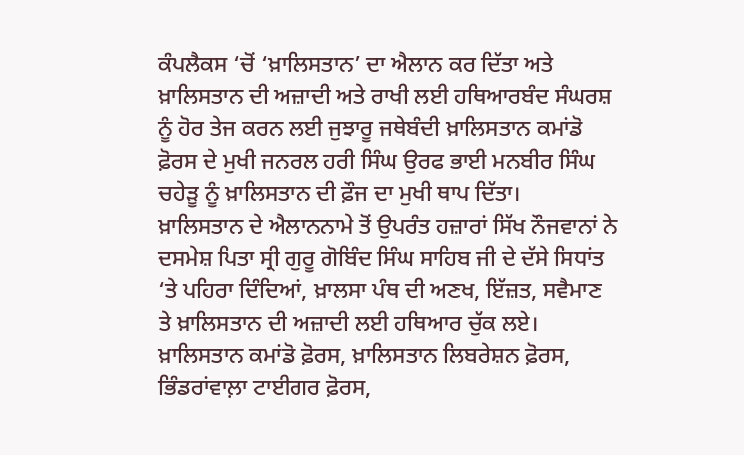ਕੰਪਲੈਕਸ ‘ਚੋਂ ‘ਖ਼ਾਲਿਸਤਾਨ’ ਦਾ ਐਲਾਨ ਕਰ ਦਿੱਤਾ ਅਤੇ ਖ਼ਾਲਿਸਤਾਨ ਦੀ ਅਜ਼ਾਦੀ ਅਤੇ ਰਾਖੀ ਲਈ ਹਥਿਆਰਬੰਦ ਸੰਘਰਸ਼ ਨੂੰ ਹੋਰ ਤੇਜ ਕਰਨ ਲਈ ਜੁਝਾਰੂ ਜਥੇਬੰਦੀ ਖ਼ਾਲਿਸਤਾਨ ਕਮਾਂਡੋ ਫ਼ੋਰਸ ਦੇ ਮੁਖੀ ਜਨਰਲ ਹਰੀ ਸਿੰਘ ਉਰਫ ਭਾਈ ਮਨਬੀਰ ਸਿੰਘ ਚਹੇੜੂ ਨੂੰ ਖ਼ਾਲਿਸਤਾਨ ਦੀ ਫ਼ੌਜ ਦਾ ਮੁਖੀ ਥਾਪ ਦਿੱਤਾ।
ਖ਼ਾਲਿਸਤਾਨ ਦੇ ਐਲਾਨਨਾਮੇ ਤੋਂ ਉਪਰੰਤ ਹਜ਼ਾਰਾਂ ਸਿੱਖ ਨੌਜਵਾਨਾਂ ਨੇ ਦਸਮੇਸ਼ ਪਿਤਾ ਸ੍ਰੀ ਗੁਰੂ ਗੋਬਿੰਦ ਸਿੰਘ ਸਾਹਿਬ ਜੀ ਦੇ ਦੱਸੇ ਸਿਧਾਂਤ ‘ਤੇ ਪਹਿਰਾ ਦਿੰਦਿਆਂ, ਖ਼ਾਲਸਾ ਪੰਥ ਦੀ ਅਣਖ, ਇੱਜ਼ਤ, ਸਵੈਮਾਣ ਤੇ ਖ਼ਾਲਿਸਤਾਨ ਦੀ ਅਜ਼ਾਦੀ ਲਈ ਹਥਿਆਰ ਚੁੱਕ ਲਏ। ਖ਼ਾਲਿਸਤਾਨ ਕਮਾਂਡੋ ਫ਼ੋਰਸ, ਖ਼ਾਲਿਸਤਾਨ ਲਿਬਰੇਸ਼ਨ ਫ਼ੋਰਸ, ਭਿੰਡਰਾਂਵਾਲ਼ਾ ਟਾਈਗਰ ਫ਼ੋਰਸ,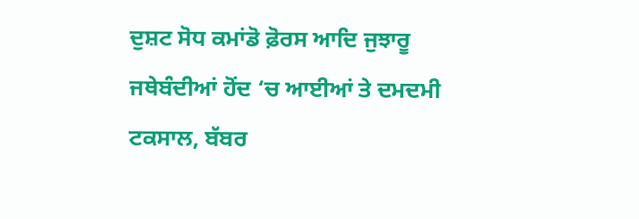ਦੁਸ਼ਟ ਸੋਧ ਕਮਾਂਡੋ ਫ਼ੋਰਸ ਆਦਿ ਜੁਝਾਰੂ ਜਥੇਬੰਦੀਆਂ ਹੋਂਦ ‘ਚ ਆਈਆਂ ਤੇ ਦਮਦਮੀ ਟਕਸਾਲ, ਬੱਬਰ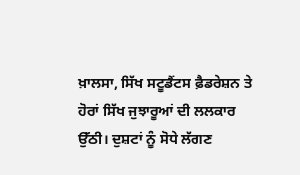ਖ਼ਾਲਸਾ, ਸਿੱਖ ਸਟੂਡੈਂਟਸ ਫ਼ੈਡਰੇਸ਼ਨ ਤੇ ਹੋਰਾਂ ਸਿੱਖ ਜੁਝਾਰੂਆਂ ਦੀ ਲਲਕਾਰ ਉੱਠੀ। ਦੁਸ਼ਟਾਂ ਨੂੰ ਸੋਧੇ ਲੱਗਣ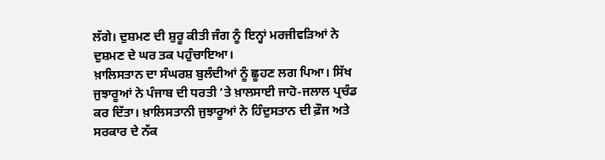ਲੱਗੇ। ਦੁਸ਼ਮਣ ਦੀ ਸ਼ੁਰੂ ਕੀਤੀ ਜੰਗ ਨੂੰ ਇਨ੍ਹਾਂ ਮਰਜੀਵੜਿਆਂ ਨੇ ਦੁਸ਼ਮਣ ਦੇ ਘਰ ਤਕ ਪਹੁੰਚਾਇਆ।
ਖ਼ਾਲਿਸਤਾਨ ਦਾ ਸੰਘਰਸ਼ ਬੁਲੰਦੀਆਂ ਨੂੰ ਛੂਹਣ ਲਗ ਪਿਆ। ਸਿੱਖ ਜੁਝਾਰੂਆਂ ਨੇ ਪੰਜਾਬ ਦੀ ਧਰਤੀ ‘ਤੇ ਖ਼ਾਲਸਾਈ ਜਾਹੋ-ਜਲਾਲ ਪ੍ਰਚੰਡ ਕਰ ਦਿੱਤਾ। ਖ਼ਾਲਿਸਤਾਨੀ ਜੁਝਾਰੂਆਂ ਨੇ ਹਿੰਦੁਸਤਾਨ ਦੀ ਫ਼ੌਜ ਅਤੇ ਸਰਕਾਰ ਦੇ ਨੱਕ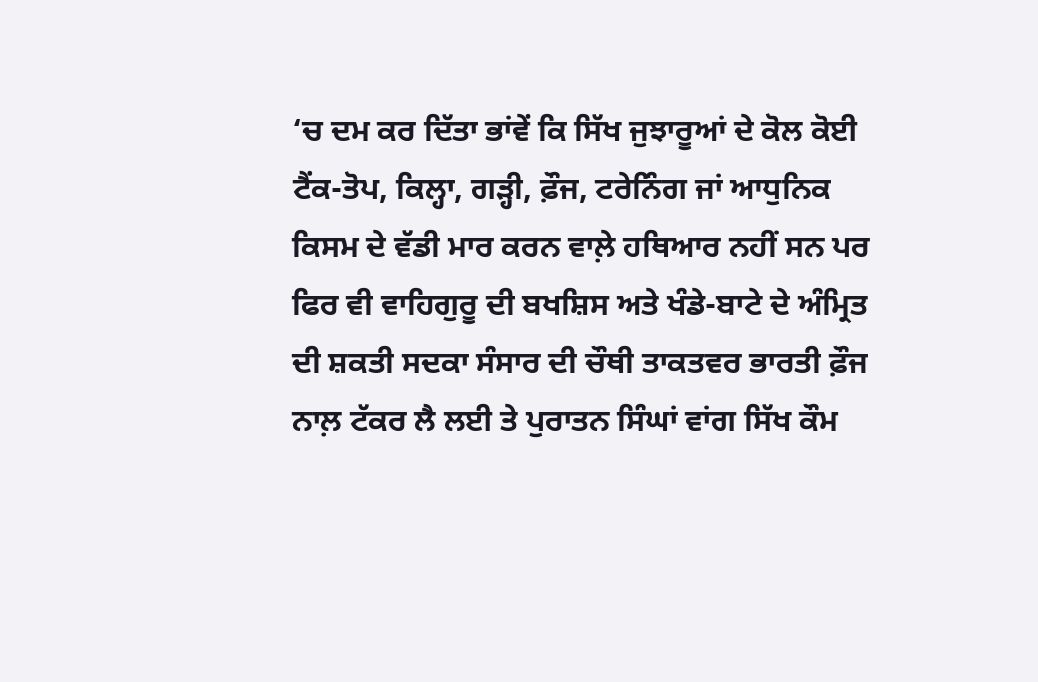‘ਚ ਦਮ ਕਰ ਦਿੱਤਾ ਭਾਂਵੇਂ ਕਿ ਸਿੱਖ ਜੁਝਾਰੂਆਂ ਦੇ ਕੋਲ ਕੋਈ ਟੈਂਕ-ਤੋਪ, ਕਿਲ੍ਹਾ, ਗੜ੍ਹੀ, ਫ਼ੌਜ, ਟਰੇਨਿੰਗ ਜਾਂ ਆਧੁਨਿਕ ਕਿਸਮ ਦੇ ਵੱਡੀ ਮਾਰ ਕਰਨ ਵਾਲ਼ੇ ਹਥਿਆਰ ਨਹੀਂ ਸਨ ਪਰ ਫਿਰ ਵੀ ਵਾਹਿਗੁਰੂ ਦੀ ਬਖਸ਼ਿਸ ਅਤੇ ਖੰਡੇ-ਬਾਟੇ ਦੇ ਅੰਮ੍ਰਿਤ ਦੀ ਸ਼ਕਤੀ ਸਦਕਾ ਸੰਸਾਰ ਦੀ ਚੌਥੀ ਤਾਕਤਵਰ ਭਾਰਤੀ ਫ਼ੌਜ ਨਾਲ਼ ਟੱਕਰ ਲੈ ਲਈ ਤੇ ਪੁਰਾਤਨ ਸਿੰਘਾਂ ਵਾਂਗ ਸਿੱਖ ਕੌਮ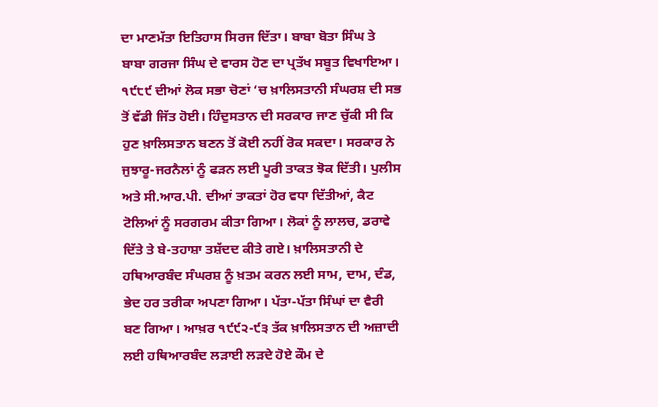ਦਾ ਮਾਣਮੱਤਾ ਇਤਿਹਾਸ ਸਿਰਜ ਦਿੱਤਾ। ਬਾਬਾ ਬੋਤਾ ਸਿੰਘ ਤੇ ਬਾਬਾ ਗਰਜਾ ਸਿੰਘ ਦੇ ਵਾਰਸ ਹੋਣ ਦਾ ਪ੍ਰਤੱਖ ਸਬੂਤ ਵਿਖਾਇਆ।
੧੯੮੯ ਦੀਆਂ ਲੋਕ ਸਭਾ ਚੋਣਾਂ ‘ਚ ਖ਼ਾਲਿਸਤਾਨੀ ਸੰਘਰਸ਼ ਦੀ ਸਭ ਤੋਂ ਵੱਡੀ ਜਿੱਤ ਹੋਈ। ਹਿੰਦੁਸਤਾਨ ਦੀ ਸਰਕਾਰ ਜਾਣ ਚੁੱਕੀ ਸੀ ਕਿ ਹੁਣ ਖ਼ਾਲਿਸਤਾਨ ਬਣਨ ਤੋਂ ਕੋਈ ਨਹੀਂ ਰੋਕ ਸਕਦਾ। ਸਰਕਾਰ ਨੇ ਜੁਝਾਰੂ-ਜਰਨੈਲਾਂ ਨੂੰ ਫੜਨ ਲਈ ਪੂਰੀ ਤਾਕਤ ਝੋਕ ਦਿੱਤੀ। ਪੁਲੀਸ ਅਤੇ ਸੀ.ਆਰ.ਪੀ. ਦੀਆਂ ਤਾਕਤਾਂ ਹੋਰ ਵਧਾ ਦਿੱਤੀਆਂ, ਕੈਟ ਟੋਲਿਆਂ ਨੂੰ ਸਰਗਰਮ ਕੀਤਾ ਗਿਆ। ਲੋਕਾਂ ਨੂੰ ਲਾਲਚ, ਡਰਾਵੇ ਦਿੱਤੇ ਤੇ ਬੇ-ਤਹਾਸ਼ਾ ਤਸ਼ੱਦਦ ਕੀਤੇ ਗਏ। ਖ਼ਾਲਿਸਤਾਨੀ ਦੇ ਹਥਿਆਰਬੰਦ ਸੰਘਰਸ਼ ਨੂੰ ਖ਼ਤਮ ਕਰਨ ਲਈ ਸਾਮ, ਦਾਮ, ਦੰਡ, ਭੇਦ ਹਰ ਤਰੀਕਾ ਅਪਣਾ ਗਿਆ। ਪੱਤਾ-ਪੱਤਾ ਸਿੰਘਾਂ ਦਾ ਵੈਰੀ ਬਣ ਗਿਆ। ਆਖ਼ਰ ੧੯੯੨-੯੩ ਤੱਕ ਖ਼ਾਲਿਸਤਾਨ ਦੀ ਅਜ਼ਾਦੀ ਲਈ ਹਥਿਆਰਬੰਦ ਲੜਾਈ ਲੜਦੇ ਹੋਏ ਕੌਮ ਦੇ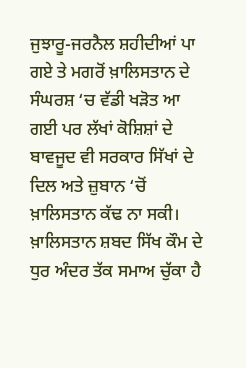ਜੁਝਾਰੂ-ਜਰਨੈਲ ਸ਼ਹੀਦੀਆਂ ਪਾ ਗਏ ਤੇ ਮਗਰੋਂ ਖ਼ਾਲਿਸਤਾਨ ਦੇ ਸੰਘਰਸ਼ ‘ਚ ਵੱਡੀ ਖੜੋਤ ਆ ਗਈ ਪਰ ਲੱਖਾਂ ਕੋਸ਼ਿਸ਼ਾਂ ਦੇ ਬਾਵਜੂਦ ਵੀ ਸਰਕਾਰ ਸਿੱਖਾਂ ਦੇ ਦਿਲ ਅਤੇ ਜ਼ੁਬਾਨ ‘ਚੋਂ ਖ਼ਾਲਿਸਤਾਨ ਕੱਢ ਨਾ ਸਕੀ। ਖ਼ਾਲਿਸਤਾਨ ਸ਼ਬਦ ਸਿੱਖ ਕੌਮ ਦੇ ਧੁਰ ਅੰਦਰ ਤੱਕ ਸਮਾਅ ਚੁੱਕਾ ਹੈ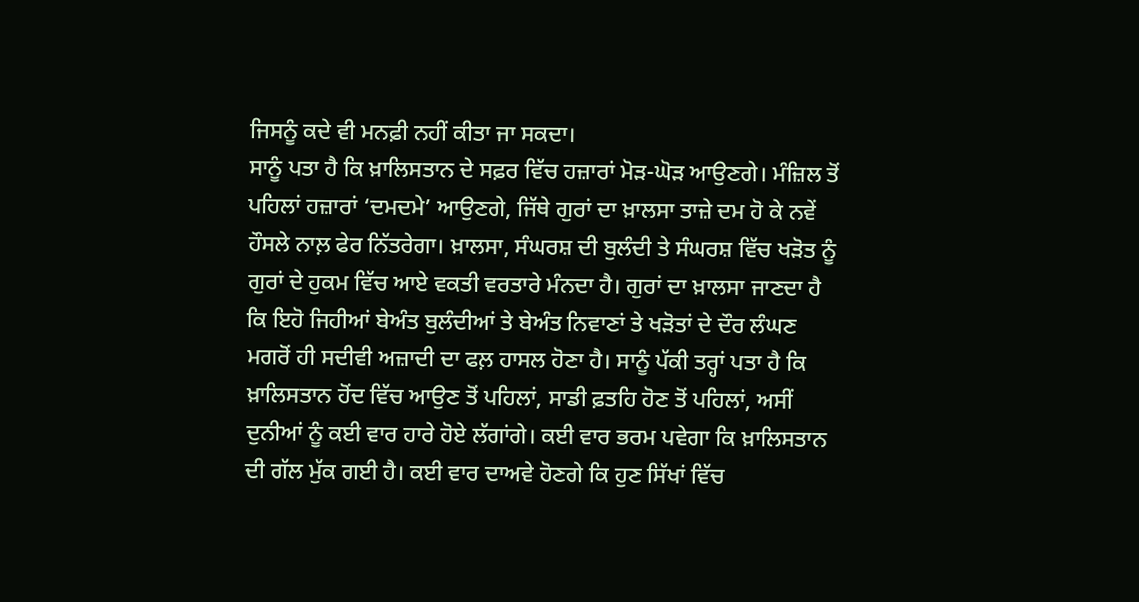ਜਿਸਨੂੰ ਕਦੇ ਵੀ ਮਨਫ਼ੀ ਨਹੀਂ ਕੀਤਾ ਜਾ ਸਕਦਾ।
ਸਾਨੂੰ ਪਤਾ ਹੈ ਕਿ ਖ਼ਾਲਿਸਤਾਨ ਦੇ ਸਫ਼ਰ ਵਿੱਚ ਹਜ਼ਾਰਾਂ ਮੋੜ-ਘੋੜ ਆਉਣਗੇ। ਮੰਜ਼ਿਲ ਤੋਂ ਪਹਿਲਾਂ ਹਜ਼ਾਰਾਂ ‘ਦਮਦਮੇ’ ਆਉਣਗੇ, ਜਿੱਥੇ ਗੁਰਾਂ ਦਾ ਖ਼ਾਲਸਾ ਤਾਜ਼ੇ ਦਮ ਹੋ ਕੇ ਨਵੇਂ ਹੌਸਲੇ ਨਾਲ਼ ਫੇਰ ਨਿੱਤਰੇਗਾ। ਖ਼ਾਲਸਾ, ਸੰਘਰਸ਼ ਦੀ ਬੁਲੰਦੀ ਤੇ ਸੰਘਰਸ਼ ਵਿੱਚ ਖੜੋਤ ਨੂੰ ਗੁਰਾਂ ਦੇ ਹੁਕਮ ਵਿੱਚ ਆਏ ਵਕਤੀ ਵਰਤਾਰੇ ਮੰਨਦਾ ਹੈ। ਗੁਰਾਂ ਦਾ ਖ਼ਾਲਸਾ ਜਾਣਦਾ ਹੈ ਕਿ ਇਹੋ ਜਿਹੀਆਂ ਬੇਅੰਤ ਬੁਲੰਦੀਆਂ ਤੇ ਬੇਅੰਤ ਨਿਵਾਣਾਂ ਤੇ ਖੜੋਤਾਂ ਦੇ ਦੌਰ ਲੰਘਣ ਮਗਰੋਂ ਹੀ ਸਦੀਵੀ ਅਜ਼ਾਦੀ ਦਾ ਫਲ਼ ਹਾਸਲ ਹੋਣਾ ਹੈ। ਸਾਨੂੰ ਪੱਕੀ ਤਰ੍ਹਾਂ ਪਤਾ ਹੈ ਕਿ ਖ਼ਾਲਿਸਤਾਨ ਹੋਂਦ ਵਿੱਚ ਆਉਣ ਤੋਂ ਪਹਿਲਾਂ, ਸਾਡੀ ਫ਼ਤਹਿ ਹੋਣ ਤੋਂ ਪਹਿਲਾਂ, ਅਸੀਂ ਦੁਨੀਆਂ ਨੂੰ ਕਈ ਵਾਰ ਹਾਰੇ ਹੋਏ ਲੱਗਾਂਗੇ। ਕਈ ਵਾਰ ਭਰਮ ਪਵੇਗਾ ਕਿ ਖ਼ਾਲਿਸਤਾਨ ਦੀ ਗੱਲ ਮੁੱਕ ਗਈ ਹੈ। ਕਈ ਵਾਰ ਦਾਅਵੇ ਹੋਣਗੇ ਕਿ ਹੁਣ ਸਿੱਖਾਂ ਵਿੱਚ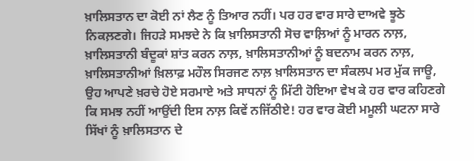ਖ਼ਾਲਿਸਤਾਨ ਦਾ ਕੋਈ ਨਾਂ ਲੈਣ ਨੂੰ ਤਿਆਰ ਨਹੀਂ। ਪਰ ਹਰ ਵਾਰ ਸਾਰੇ ਦਾਅਵੇ ਝੂਠੇ ਨਿਕਲ਼ਣਗੇ। ਜਿਹੜੇ ਸਮਝਦੇ ਨੇ ਕਿ ਖ਼ਾਲਿਸਤਾਨੀ ਸੋਚ ਵਾਲ਼ਿਆਂ ਨੂੰ ਮਾਰਨ ਨਾਲ਼, ਖ਼ਾਲਿਸਤਾਨੀ ਬੰਦੂਕਾਂ ਸ਼ਾਂਤ ਕਰਨ ਨਾਲ਼, ਖ਼ਾਲਿਸਤਾਨੀਆਂ ਨੂੰ ਬਦਨਾਮ ਕਰਨ ਨਾਲ਼, ਖ਼ਾਲਿਸਤਾਨੀਆਂ ਖ਼ਿਲਾਫ਼ ਮਹੌਲ ਸਿਰਜਣ ਨਾਲ਼ ਖ਼ਾਲਿਸਤਾਨ ਦਾ ਸੰਕਲਪ ਮਰ ਮੁੱਕ ਜਾਊ, ਉਹ ਆਪਣੇ ਖ਼ਰਚੇ ਹੋਏ ਸਰਮਾਏ ਅਤੇ ਸਾਧਨਾਂ ਨੂੰ ਮਿੱਟੀ ਹੋਇਆ ਵੇਖ ਕੇ ਹਰ ਵਾਰ ਕਹਿਣਗੇ ਕਿ ਸਮਝ ਨਹੀਂ ਆਉਂਦੀ ਇਸ ਨਾਲ਼ ਕਿਵੇਂ ਨਜਿੱਠੀਏ! ਹਰ ਵਾਰ ਕੋਈ ਮਮੂਲੀ ਘਟਨਾ ਸਾਰੇ ਸਿੱਖਾਂ ਨੂੰ ਖ਼ਾਲਿਸਤਾਨ ਦੇ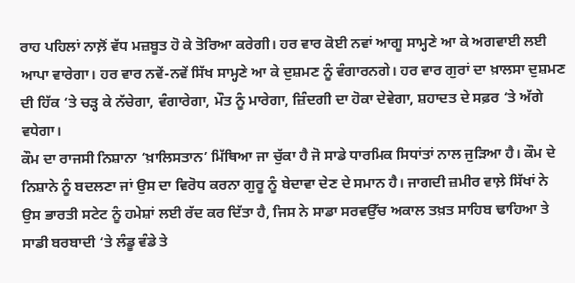ਰਾਹ ਪਹਿਲਾਂ ਨਾਲ਼ੋਂ ਵੱਧ ਮਜ਼ਬੂਤ ਹੋ ਕੇ ਤੋਰਿਆ ਕਰੇਗੀ। ਹਰ ਵਾਰ ਕੋਈ ਨਵਾਂ ਆਗੂ ਸਾਮ੍ਹਣੇ ਆ ਕੇ ਅਗਵਾਈ ਲਈ ਆਪਾ ਵਾਰੇਗਾ। ਹਰ ਵਾਰ ਨਵੇਂ-ਨਵੇਂ ਸਿੱਖ ਸਾਮ੍ਹਣੇ ਆ ਕੇ ਦੁਸ਼ਮਣ ਨੂੰ ਵੰਗਾਰਨਗੇ। ਹਰ ਵਾਰ ਗੁਰਾਂ ਦਾ ਖ਼ਾਲਸਾ ਦੁਸ਼ਮਣ ਦੀ ਹਿੱਕ ‘ਤੇ ਚੜ੍ਹ ਕੇ ਨੱਚੇਗਾ, ਵੰਗਾਰੇਗਾ, ਮੌਤ ਨੂੰ ਮਾਰੇਗਾ, ਜ਼ਿੰਦਗੀ ਦਾ ਹੋਕਾ ਦੇਵੇਗਾ, ਸ਼ਹਾਦਤ ਦੇ ਸਫ਼ਰ ‘ਤੇ ਅੱਗੇ ਵਧੇਗਾ।
ਕੌਮ ਦਾ ਰਾਜਸੀ ਨਿਸ਼ਾਨਾ ‘ਖ਼ਾਲਿਸਤਾਨ’ ਮਿੱਥਿਆ ਜਾ ਚੁੱਕਾ ਹੈ ਜੋ ਸਾਡੇ ਧਾਰਮਿਕ ਸਿਧਾਂਤਾਂ ਨਾਲ ਜੁੜਿਆ ਹੈ। ਕੌਮ ਦੇ ਨਿਸ਼ਾਨੇ ਨੂੰ ਬਦਲਣਾ ਜਾਂ ਉਸ ਦਾ ਵਿਰੋਧ ਕਰਨਾ ਗੁਰੂ ਨੂੰ ਬੇਦਾਵਾ ਦੇਣ ਦੇ ਸਮਾਨ ਹੈ। ਜਾਗਦੀ ਜ਼ਮੀਰ ਵਾਲ਼ੇ ਸਿੱਖਾਂ ਨੇ ਉਸ ਭਾਰਤੀ ਸਟੇਟ ਨੂੰ ਹਮੇਸ਼ਾਂ ਲਈ ਰੱਦ ਕਰ ਦਿੱਤਾ ਹੈ, ਜਿਸ ਨੇ ਸਾਡਾ ਸਰਵਉੱਚ ਅਕਾਲ ਤਖ਼ਤ ਸਾਹਿਬ ਢਾਹਿਆ ਤੇ ਸਾਡੀ ਬਰਬਾਦੀ ‘ਤੇ ਲੰਡੂ ਵੰਡੇ ਤੇ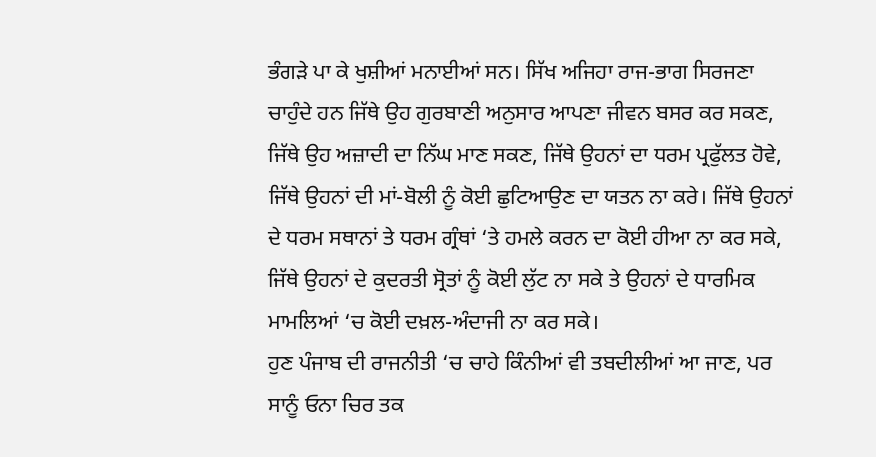ਭੰਗੜੇ ਪਾ ਕੇ ਖੁਸ਼ੀਆਂ ਮਨਾਈਆਂ ਸਨ। ਸਿੱਖ ਅਜਿਹਾ ਰਾਜ-ਭਾਗ ਸਿਰਜਣਾ ਚਾਹੁੰਦੇ ਹਨ ਜਿੱਥੇ ਉਹ ਗੁਰਬਾਣੀ ਅਨੁਸਾਰ ਆਪਣਾ ਜੀਵਨ ਬਸਰ ਕਰ ਸਕਣ, ਜਿੱਥੇ ਉਹ ਅਜ਼ਾਦੀ ਦਾ ਨਿੱਘ ਮਾਣ ਸਕਣ, ਜਿੱਥੇ ਉਹਨਾਂ ਦਾ ਧਰਮ ਪ੍ਰਫੁੱਲਤ ਹੋਵੇ, ਜਿੱਥੇ ਉਹਨਾਂ ਦੀ ਮਾਂ-ਬੋਲੀ ਨੂੰ ਕੋਈ ਛੁਟਿਆਉਣ ਦਾ ਯਤਨ ਨਾ ਕਰੇ। ਜਿੱਥੇ ਉਹਨਾਂ ਦੇ ਧਰਮ ਸਥਾਨਾਂ ਤੇ ਧਰਮ ਗ੍ਰੰਥਾਂ ‘ਤੇ ਹਮਲੇ ਕਰਨ ਦਾ ਕੋਈ ਹੀਆ ਨਾ ਕਰ ਸਕੇ, ਜਿੱਥੇ ਉਹਨਾਂ ਦੇ ਕੁਦਰਤੀ ਸ੍ਰੋਤਾਂ ਨੂੰ ਕੋਈ ਲੁੱਟ ਨਾ ਸਕੇ ਤੇ ਉਹਨਾਂ ਦੇ ਧਾਰਮਿਕ ਮਾਮਲਿਆਂ ‘ਚ ਕੋਈ ਦਖ਼ਲ-ਅੰਦਾਜੀ ਨਾ ਕਰ ਸਕੇ।
ਹੁਣ ਪੰਜਾਬ ਦੀ ਰਾਜਨੀਤੀ ‘ਚ ਚਾਹੇ ਕਿੰਨੀਆਂ ਵੀ ਤਬਦੀਲੀਆਂ ਆ ਜਾਣ, ਪਰ ਸਾਨੂੰ ਓਨਾ ਚਿਰ ਤਕ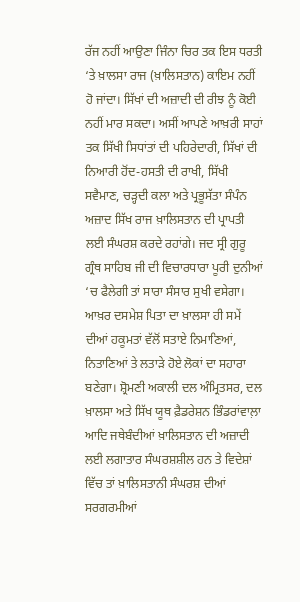ਰੱਜ ਨਹੀਂ ਆਉਣਾ ਜਿੰਨਾ ਚਿਰ ਤਕ ਇਸ ਧਰਤੀ ‘ਤੇ ਖ਼ਾਲਸਾ ਰਾਜ (ਖ਼ਾਲਿਸਤਾਨ) ਕਾਇਮ ਨਹੀਂ ਹੋ ਜਾਂਦਾ। ਸਿੱਖਾਂ ਦੀ ਅਜ਼ਾਦੀ ਦੀ ਰੀਝ ਨੂੰ ਕੋਈ ਨਹੀਂ ਮਾਰ ਸਕਦਾ। ਅਸੀਂ ਆਪਣੇ ਆਖ਼ਰੀ ਸਾਹਾਂ ਤਕ ਸਿੱਖੀ ਸਿਧਾਂਤਾਂ ਦੀ ਪਹਿਰੇਦਾਰੀ, ਸਿੱਖਾਂ ਦੀ ਨਿਆਰੀ ਹੋਂਦ-ਹਸਤੀ ਦੀ ਰਾਖੀ, ਸਿੱਖੀ ਸਵੈਮਾਣ, ਚੜ੍ਹਦੀ ਕਲਾ ਅਤੇ ਪ੍ਰਭੂਸੱਤਾ ਸੰਪੰਨ ਅਜ਼ਾਦ ਸਿੱਖ ਰਾਜ ਖ਼ਾਲਿਸਤਾਨ ਦੀ ਪ੍ਰਾਪਤੀ ਲਈ ਸੰਘਰਸ਼ ਕਰਦੇ ਰਹਾਂਗੇ। ਜਦ ਸ੍ਰੀ ਗੁਰੂ ਗ੍ਰੰਥ ਸਾਹਿਬ ਜੀ ਦੀ ਵਿਚਾਰਧਾਰਾ ਪੂਰੀ ਦੁਨੀਆਂ ‘ਚ ਫੈਲੇਗੀ ਤਾਂ ਸਾਰਾ ਸੰਸਾਰ ਸੁਖੀ ਵਸੇਗਾ। ਆਖ਼ਰ ਦਸਮੇਸ਼ ਪਿਤਾ ਦਾ ਖ਼ਾਲਸਾ ਹੀ ਸਮੇਂ ਦੀਆਂ ਹਕੂਮਤਾਂ ਵੱਲੋਂ ਸਤਾਏ ਨਿਮਾਣਿਆਂ, ਨਿਤਾਣਿਆਂ ਤੇ ਲਤਾੜੇ ਹੋਏ ਲੋਕਾਂ ਦਾ ਸਹਾਰਾ ਬਣੇਗਾ। ਸ਼੍ਰੋਮਣੀ ਅਕਾਲੀ ਦਲ ਅੰਮ੍ਰਿਤਸਰ, ਦਲ ਖ਼ਾਲਸਾ ਅਤੇ ਸਿੱਖ ਯੂਥ ਫ਼ੈਡਰੇਸ਼ਨ ਭਿੰਡਰਾਂਵਾਲ਼ਾ ਆਦਿ ਜਥੇਬੰਦੀਆਂ ਖ਼ਾਲਿਸਤਾਨ ਦੀ ਅਜ਼ਾਦੀ ਲਈ ਲਗਾਤਾਰ ਸੰਘਰਸ਼ਸ਼ੀਲ ਹਨ ਤੇ ਵਿਦੇਸ਼ਾਂ ਵਿੱਚ ਤਾਂ ਖ਼ਾਲਿਸਤਾਨੀ ਸੰਘਰਸ਼ ਦੀਆਂ ਸਰਗਰਮੀਆਂ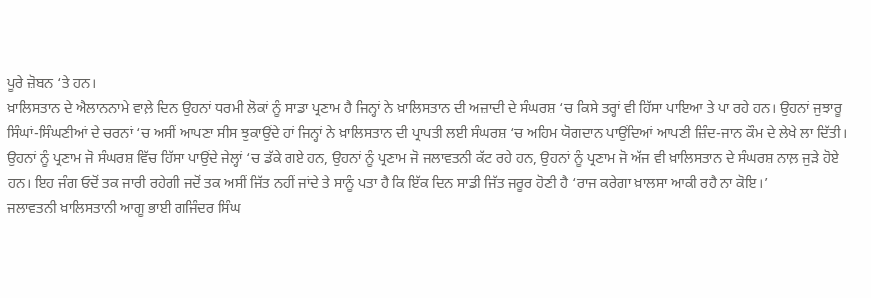ਪੂਰੇ ਜ਼ੋਬਨ ‘ਤੇ ਹਨ।
ਖ਼ਾਲਿਸਤਾਨ ਦੇ ਐਲਾਨਨਾਮੇ ਵਾਲ਼ੇ ਦਿਨ ਉਹਨਾਂ ਧਰਮੀ ਲੋਕਾਂ ਨੂੰ ਸਾਡਾ ਪ੍ਰਣਾਮ ਹੈ ਜਿਨ੍ਹਾਂ ਨੇ ਖ਼ਾਲਿਸਤਾਨ ਦੀ ਅਜ਼ਾਦੀ ਦੇ ਸੰਘਰਸ਼ ‘ਚ ਕਿਸੇ ਤਰ੍ਹਾਂ ਵੀ ਹਿੱਸਾ ਪਾਇਆ ਤੇ ਪਾ ਰਹੇ ਹਨ। ਉਹਨਾਂ ਜੁਝਾਰੂ ਸਿੰਘਾਂ-ਸਿੰਘਣੀਆਂ ਦੇ ਚਰਨਾਂ ‘ਚ ਅਸੀਂ ਆਪਣਾ ਸੀਸ ਝੁਕਾਉਂਦੇ ਹਾਂ ਜਿਨ੍ਹਾਂ ਨੇ ਖ਼ਾਲਿਸਤਾਨ ਦੀ ਪ੍ਰਾਪਤੀ ਲਈ ਸੰਘਰਸ਼ ‘ਚ ਅਹਿਮ ਯੋਗਦਾਨ ਪਾਉਂਦਿਆਂ ਆਪਣੀ ਜ਼ਿੰਦ-ਜਾਨ ਕੌਮ ਦੇ ਲੇਖੇ ਲਾ ਦਿੱਤੀ। ਉਹਨਾਂ ਨੂੰ ਪ੍ਰਣਾਮ ਜੋ ਸੰਘਰਸ਼ ਵਿੱਚ ਹਿੱਸਾ ਪਾਉਂਦੇ ਜੇਲ੍ਹਾਂ ‘ਚ ਡੱਕੇ ਗਏ ਹਨ, ਉਹਨਾਂ ਨੂੰ ਪ੍ਰਣਾਮ ਜੋ ਜਲਾਵਤਨੀ ਕੱਟ ਰਹੇ ਹਨ, ਉਹਨਾਂ ਨੂੰ ਪ੍ਰਣਾਮ ਜੋ ਅੱਜ ਵੀ ਖ਼ਾਲਿਸਤਾਨ ਦੇ ਸੰਘਰਸ਼ ਨਾਲ਼ ਜੁੜੇ ਹੋਏ ਹਨ। ਇਹ ਜੰਗ ਓਦੋਂ ਤਕ ਜਾਰੀ ਰਹੇਗੀ ਜਦੋਂ ਤਕ ਅਸੀਂ ਜਿੱਤ ਨਹੀਂ ਜਾਂਦੇ ਤੇ ਸਾਨੂੰ ਪਤਾ ਹੈ ਕਿ ਇੱਕ ਦਿਨ ਸਾਡੀ ਜਿੱਤ ਜਰੂਰ ਹੋਣੀ ਹੈ ‘ਰਾਜ ਕਰੇਗਾ ਖ਼ਾਲਸਾ ਆਕੀ ਰਹੈ ਨਾ ਕੋਇ।’
ਜਲਾਵਤਨੀ ਖ਼ਾਲਿਸਤਾਨੀ ਆਗੂ ਭਾਈ ਗਜਿੰਦਰ ਸਿੰਘ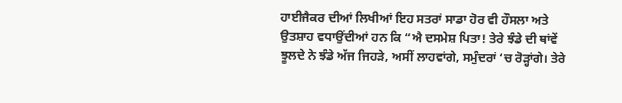ਹਾਈਜੈਕਰ ਦੀਆਂ ਲਿਖੀਆਂ ਇਹ ਸਤਰਾਂ ਸਾਡਾ ਹੋਰ ਵੀ ਹੌਸਲਾ ਅਤੇ ਉਤਸ਼ਾਹ ਵਧਾਉਂਦੀਆਂ ਹਨ ਕਿ “ਐ ਦਸਮੇਸ਼ ਪਿਤਾ! ਤੇਰੇ ਝੰਡੇ ਦੀ ਥਾਂਵੇਂ ਝੂਲਦੇ ਨੇ ਝੰਡੇ ਅੱਜ ਜਿਹੜੇ, ਅਸੀਂ ਲਾਹਵਾਂਗੇ, ਸਮੁੰਦਰਾਂ ‘ਚ ਰੋੜ੍ਹਾਂਗੇ। ਤੇਰੇ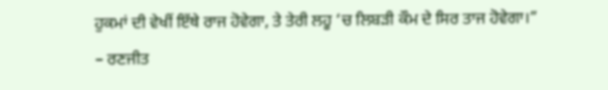ਹੁਕਮਾਂ ਦੀ ਵੇਖੀਂ ਇੱਥੇ ਰਾਜ ਹੋਵੇਗਾ, ਤੇ ਤੇਰੀ ਲਹੂ ‘ਚ ਲਿਬੜੀ ਕੌਮ ਦੇ ਸਿਰ ਤਾਜ ਹੋਵੇਗਾ।”
– ਰਣਜੀਤ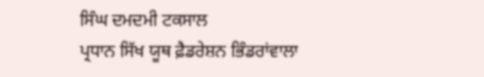ਸਿੰਘ ਦਮਦਮੀ ਟਕਸਾਲ
ਪ੍ਰਧਾਨ ਸਿੱਖ ਯੂਥ ਫ਼ੈਡਰੇਸ਼ਨ ਭਿੰਡਰਾਂਵਾਲਾ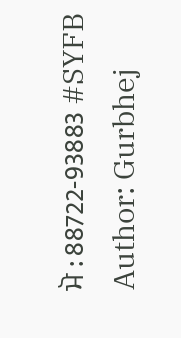ਮੋ : 88722-93883 #SYFB
Author: Gurbhej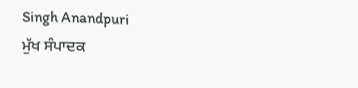Singh Anandpuri
ਮੁੱਖ ਸੰਪਾਦਕ